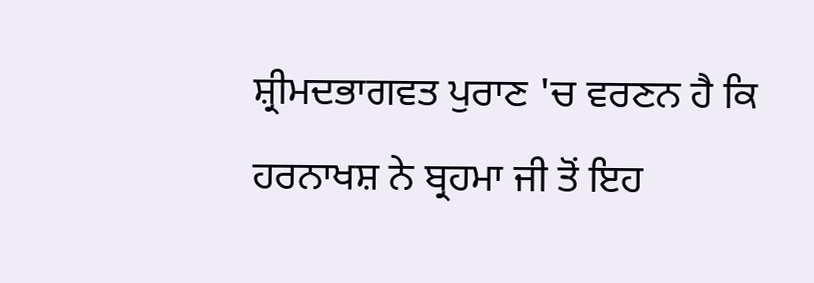ਸ਼੍ਰੀਮਦਭਾਗਵਤ ਪੁਰਾਣ 'ਚ ਵਰਣਨ ਹੈ ਕਿ ਹਰਨਾਖਸ਼ ਨੇ ਬ੍ਰਹਮਾ ਜੀ ਤੋਂ ਇਹ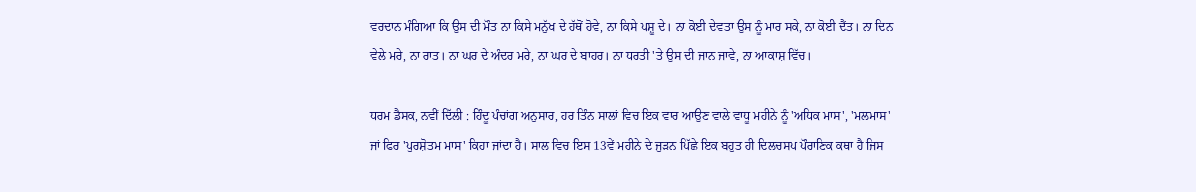ਵਰਦਾਨ ਮੰਗਿਆ ਕਿ ਉਸ ਦੀ ਮੌਤ ਨਾ ਕਿਸੇ ਮਨੁੱਖ ਦੇ ਹੱਥੋਂ ਹੋਵੇ, ਨਾ ਕਿਸੇ ਪਸ਼ੂ ਦੇ। ਨਾ ਕੋਈ ਦੇਵਤਾ ਉਸ ਨੂੰ ਮਾਰ ਸਕੇ, ਨਾ ਕੋਈ ਦੈਂਤ। ਨਾ ਦਿਨ ਵੇਲੇ ਮਰੇ, ਨਾ ਰਾਤ। ਨਾ ਘਰ ਦੇ ਅੰਦਰ ਮਰੇ, ਨਾ ਘਰ ਦੇ ਬਾਹਰ। ਨਾ ਧਰਤੀ 'ਤੇ ਉਸ ਦੀ ਜਾਨ ਜਾਵੇ, ਨਾ ਆਕਾਸ਼ ਵਿੱਚ।

ਧਰਮ ਡੈਸਕ, ਨਵੀਂ ਦਿੱਲੀ : ਹਿੰਦੂ ਪੰਚਾਂਗ ਅਨੁਸਾਰ, ਹਰ ਤਿੰਨ ਸਾਲਾਂ ਵਿਚ ਇਕ ਵਾਰ ਆਉਣ ਵਾਲੇ ਵਾਧੂ ਮਹੀਨੇ ਨੂੰ 'ਅਧਿਕ ਮਾਸ', 'ਮਲਮਾਸ' ਜਾਂ ਫਿਰ 'ਪੁਰਸ਼ੋਤਮ ਮਾਸ' ਕਿਹਾ ਜਾਂਦਾ ਹੈ। ਸਾਲ ਵਿਚ ਇਸ 13ਵੇਂ ਮਹੀਨੇ ਦੇ ਜੁੜਨ ਪਿੱਛੇ ਇਕ ਬਹੁਤ ਹੀ ਦਿਲਚਸਪ ਪੌਰਾਣਿਕ ਕਥਾ ਹੈ ਜਿਸ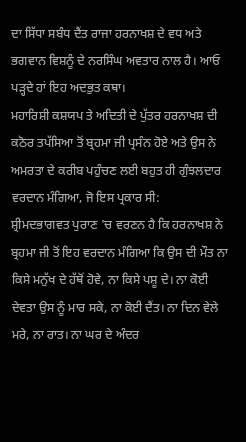ਦਾ ਸਿੱਧਾ ਸਬੰਧ ਦੈਂਤ ਰਾਜਾ ਹਰਨਾਖਸ਼ ਦੇ ਵਧ ਅਤੇ ਭਗਵਾਨ ਵਿਸ਼ਨੂੰ ਦੇ ਨਰਸਿੰਘ ਅਵਤਾਰ ਨਾਲ ਹੈ। ਆਓ ਪੜ੍ਹਦੇ ਹਾਂ ਇਹ ਅਦਭੁਤ ਕਥਾ।
ਮਹਾਰਿਸ਼ੀ ਕਸ਼ਯਪ ਤੇ ਅਦਿਤੀ ਦੇ ਪੁੱਤਰ ਹਰਨਾਖਸ਼ ਦੀ ਕਠੋਰ ਤਪੱਸਿਆ ਤੋਂ ਬ੍ਰਹਮਾ ਜੀ ਪ੍ਰਸੰਨ ਹੋਏ ਅਤੇ ਉਸ ਨੇ ਅਮਰਤਾ ਦੇ ਕਰੀਬ ਪਹੁੰਚਣ ਲਈ ਬਹੁਤ ਹੀ ਗੁੰਝਲਦਾਰ ਵਰਦਾਨ ਮੰਗਿਆ, ਜੋ ਇਸ ਪ੍ਰਕਾਰ ਸੀ:
ਸ਼੍ਰੀਮਦਭਾਗਵਤ ਪੁਰਾਣ 'ਚ ਵਰਣਨ ਹੈ ਕਿ ਹਰਨਾਖਸ਼ ਨੇ ਬ੍ਰਹਮਾ ਜੀ ਤੋਂ ਇਹ ਵਰਦਾਨ ਮੰਗਿਆ ਕਿ ਉਸ ਦੀ ਮੌਤ ਨਾ ਕਿਸੇ ਮਨੁੱਖ ਦੇ ਹੱਥੋਂ ਹੋਵੇ, ਨਾ ਕਿਸੇ ਪਸ਼ੂ ਦੇ। ਨਾ ਕੋਈ ਦੇਵਤਾ ਉਸ ਨੂੰ ਮਾਰ ਸਕੇ, ਨਾ ਕੋਈ ਦੈਂਤ। ਨਾ ਦਿਨ ਵੇਲੇ ਮਰੇ, ਨਾ ਰਾਤ। ਨਾ ਘਰ ਦੇ ਅੰਦਰ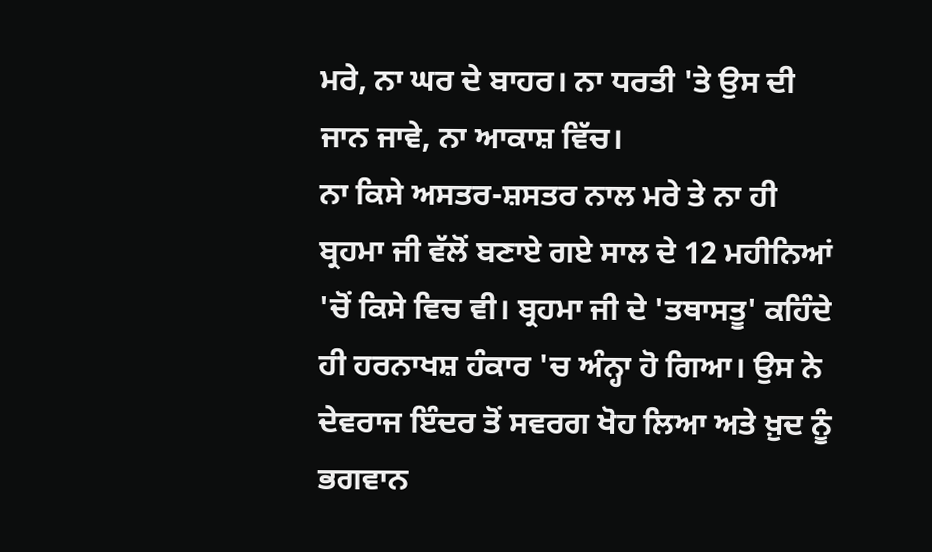ਮਰੇ, ਨਾ ਘਰ ਦੇ ਬਾਹਰ। ਨਾ ਧਰਤੀ 'ਤੇ ਉਸ ਦੀ ਜਾਨ ਜਾਵੇ, ਨਾ ਆਕਾਸ਼ ਵਿੱਚ।
ਨਾ ਕਿਸੇ ਅਸਤਰ-ਸ਼ਸਤਰ ਨਾਲ ਮਰੇ ਤੇ ਨਾ ਹੀ ਬ੍ਰਹਮਾ ਜੀ ਵੱਲੋਂ ਬਣਾਏ ਗਏ ਸਾਲ ਦੇ 12 ਮਹੀਨਿਆਂ 'ਚੋਂ ਕਿਸੇ ਵਿਚ ਵੀ। ਬ੍ਰਹਮਾ ਜੀ ਦੇ 'ਤਥਾਸਤੂ' ਕਹਿੰਦੇ ਹੀ ਹਰਨਾਖਸ਼ ਹੰਕਾਰ 'ਚ ਅੰਨ੍ਹਾ ਹੋ ਗਿਆ। ਉਸ ਨੇ ਦੇਵਰਾਜ ਇੰਦਰ ਤੋਂ ਸਵਰਗ ਖੋਹ ਲਿਆ ਅਤੇ ਖ਼ੁਦ ਨੂੰ ਭਗਵਾਨ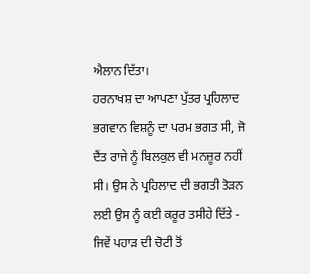ਐਲਾਨ ਦਿੱਤਾ।
ਹਰਨਾਖਸ਼ ਦਾ ਆਪਣਾ ਪੁੱਤਰ ਪ੍ਰਹਿਲਾਦ ਭਗਵਾਨ ਵਿਸ਼ਨੂੰ ਦਾ ਪਰਮ ਭਗਤ ਸੀ, ਜੋ ਦੈਂਤ ਰਾਜੇ ਨੂੰ ਬਿਲਕੁਲ ਵੀ ਮਨਜ਼ੂਰ ਨਹੀਂ ਸੀ। ਉਸ ਨੇ ਪ੍ਰਹਿਲਾਦ ਦੀ ਭਗਤੀ ਤੋੜਨ ਲਈ ਉਸ ਨੂੰ ਕਈ ਕਰੂਰ ਤਸੀਹੇ ਦਿੱਤੇ - ਜਿਵੇਂ ਪਹਾੜ ਦੀ ਚੋਟੀ ਤੋਂ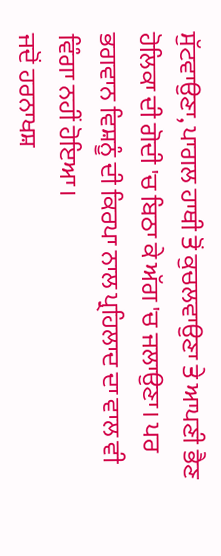ਸੁੱਟਵਾਉਣਾ, ਪਾਗਲ ਹਾਥੀ ਤੋਂ ਕੁਚਲਵਾਉਣਾ ਤੇ ਆਪਣੀ ਭੈਣ ਹੋਲਿਕਾ ਦੀ ਗੋਦੀ 'ਚ ਬਿਠਾ ਕੇ ਅੱਗ 'ਚ ਜਲਾਉਣਾ। ਪਰ ਭਗਵਾਨ ਵਿਸ਼ਨੂੰ ਦੀ ਕਿਰਪਾ ਨਾਲ ਪ੍ਰਹਿਲਾਦ ਦਾ ਵਾਲ ਵੀ ਵਿੰਗਾ ਨਹੀਂ ਹੋਇਆ।
ਜਦੋਂ ਹਰਨਾਖਸ਼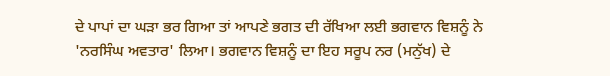ਦੇ ਪਾਪਾਂ ਦਾ ਘੜਾ ਭਰ ਗਿਆ ਤਾਂ ਆਪਣੇ ਭਗਤ ਦੀ ਰੱਖਿਆ ਲਈ ਭਗਵਾਨ ਵਿਸ਼ਨੂੰ ਨੇ 'ਨਰਸਿੰਘ ਅਵਤਾਰ' ਲਿਆ। ਭਗਵਾਨ ਵਿਸ਼ਨੂੰ ਦਾ ਇਹ ਸਰੂਪ ਨਰ (ਮਨੁੱਖ) ਦੇ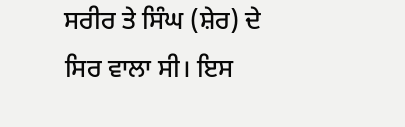ਸਰੀਰ ਤੇ ਸਿੰਘ (ਸ਼ੇਰ) ਦੇ ਸਿਰ ਵਾਲਾ ਸੀ। ਇਸ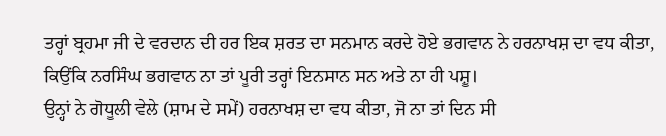ਤਰ੍ਹਾਂ ਬ੍ਰਹਮਾ ਜੀ ਦੇ ਵਰਦਾਨ ਦੀ ਹਰ ਇਕ ਸ਼ਰਤ ਦਾ ਸਨਮਾਨ ਕਰਦੇ ਹੋਏ ਭਗਵਾਨ ਨੇ ਹਰਨਾਖਸ਼ ਦਾ ਵਧ ਕੀਤਾ, ਕਿਉਂਕਿ ਨਰਸਿੰਘ ਭਗਵਾਨ ਨਾ ਤਾਂ ਪੂਰੀ ਤਰ੍ਹਾਂ ਇਨਸਾਨ ਸਨ ਅਤੇ ਨਾ ਹੀ ਪਸ਼ੂ।
ਉਨ੍ਹਾਂ ਨੇ ਗੋਧੂਲੀ ਵੇਲੇ (ਸ਼ਾਮ ਦੇ ਸਮੇਂ) ਹਰਨਾਖਸ਼ ਦਾ ਵਧ ਕੀਤਾ, ਜੋ ਨਾ ਤਾਂ ਦਿਨ ਸੀ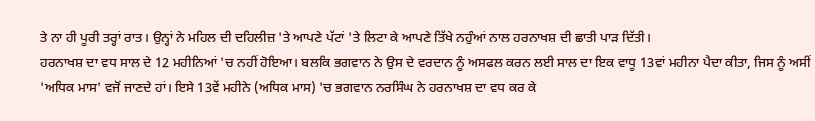ਤੇ ਨਾ ਹੀ ਪੂਰੀ ਤਰ੍ਹਾਂ ਰਾਤ। ਉਨ੍ਹਾਂ ਨੇ ਮਹਿਲ ਦੀ ਦਹਿਲੀਜ਼ 'ਤੇ ਆਪਣੇ ਪੱਟਾਂ 'ਤੇ ਲਿਟਾ ਕੇ ਆਪਣੇ ਤਿੱਖੇ ਨਹੁੰਆਂ ਨਾਲ ਹਰਨਾਖਸ਼ ਦੀ ਛਾਤੀ ਪਾੜ ਦਿੱਤੀ।
ਹਰਨਾਖਸ਼ ਦਾ ਵਧ ਸਾਲ ਦੇ 12 ਮਹੀਨਿਆਂ 'ਚ ਨਹੀਂ ਹੋਇਆ। ਬਲਕਿ ਭਗਵਾਨ ਨੇ ਉਸ ਦੇ ਵਰਦਾਨ ਨੂੰ ਅਸਫਲ ਕਰਨ ਲਈ ਸਾਲ ਦਾ ਇਕ ਵਾਧੂ 13ਵਾਂ ਮਹੀਨਾ ਪੈਦਾ ਕੀਤਾ, ਜਿਸ ਨੂੰ ਅਸੀਂ 'ਅਧਿਕ ਮਾਸ' ਵਜੋਂ ਜਾਣਦੇ ਹਾਂ। ਇਸੇ 13ਵੇਂ ਮਹੀਨੇ (ਅਧਿਕ ਮਾਸ) 'ਚ ਭਗਵਾਨ ਨਰਸਿੰਘ ਨੇ ਹਰਨਾਖਸ਼ ਦਾ ਵਧ ਕਰ ਕੇ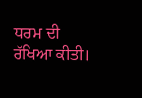ਧਰਮ ਦੀ ਰੱਖਿਆ ਕੀਤੀ।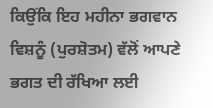ਕਿਉਂਕਿ ਇਹ ਮਹੀਨਾ ਭਗਵਾਨ ਵਿਸ਼ਨੂੰ (ਪੁਰਸ਼ੋਤਮ) ਵੱਲੋਂ ਆਪਣੇ ਭਗਤ ਦੀ ਰੱਖਿਆ ਲਈ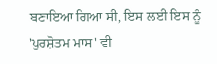ਬਣਾਇਆ ਗਿਆ ਸੀ, ਇਸ ਲਈ ਇਸ ਨੂੰ 'ਪੁਰਸ਼ੋਤਮ ਮਾਸ' ਵੀ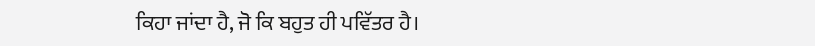ਕਿਹਾ ਜਾਂਦਾ ਹੈ, ਜੋ ਕਿ ਬਹੁਤ ਹੀ ਪਵਿੱਤਰ ਹੈ।